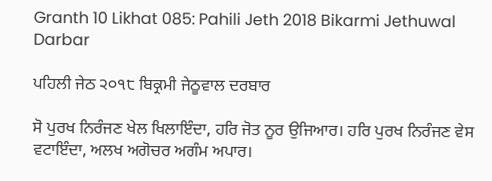Granth 10 Likhat 085: Pahili Jeth 2018 Bikarmi Jethuwal Darbar

ਪਹਿਲੀ ਜੇਠ ੨੦੧੮ ਬਿਕ੍ਰਮੀ ਜੇਠੂਵਾਲ ਦਰਬਾਰ

ਸੋ ਪੁਰਖ ਨਿਰੰਜਣ ਖੇਲ ਖਿਲਾਇੰਦਾ, ਹਰਿ ਜੋਤ ਨੂਰ ਉਜਿਆਰ। ਹਰਿ ਪੁਰਖ ਨਿਰੰਜਣ ਵੇਸ ਵਟਾਇੰਦਾ, ਅਲਖ ਅਗੋਚਰ ਅਗੰਮ ਅਪਾਰ।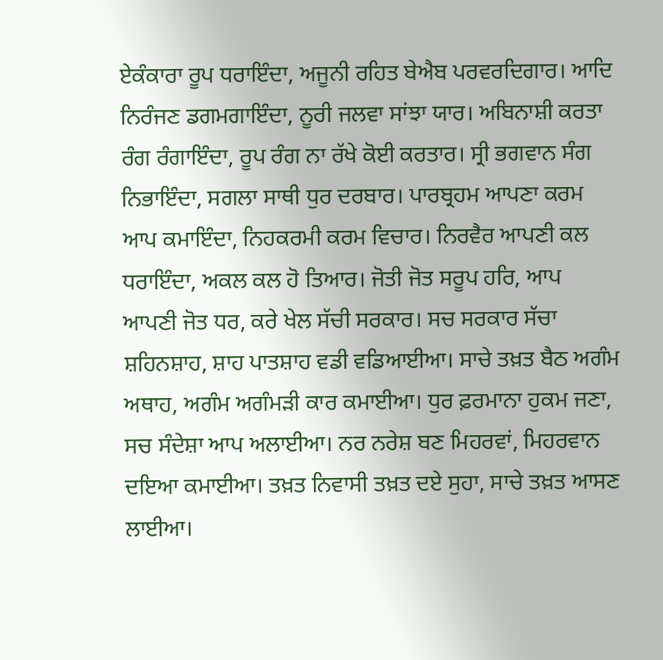ਏਕੰਕਾਰਾ ਰੂਪ ਧਰਾਇੰਦਾ, ਅਜੂਨੀ ਰਹਿਤ ਬੇਐਬ ਪਰਵਰਦਿਗਾਰ। ਆਦਿ ਨਿਰੰਜਣ ਡਗਮਗਾਇੰਦਾ, ਨੂਰੀ ਜਲਵਾ ਸਾਂਝਾ ਯਾਰ। ਅਬਿਨਾਸ਼ੀ ਕਰਤਾ ਰੰਗ ਰੰਗਾਇੰਦਾ, ਰੂਪ ਰੰਗ ਨਾ ਰੱਖੇ ਕੋਈ ਕਰਤਾਰ। ਸ੍ਰੀ ਭਗਵਾਨ ਸੰਗ ਨਿਭਾਇੰਦਾ, ਸਗਲਾ ਸਾਥੀ ਧੁਰ ਦਰਬਾਰ। ਪਾਰਬ੍ਰਹਮ ਆਪਣਾ ਕਰਮ ਆਪ ਕਮਾਇੰਦਾ, ਨਿਹਕਰਮੀ ਕਰਮ ਵਿਚਾਰ। ਨਿਰਵੈਰ ਆਪਣੀ ਕਲ ਧਰਾਇੰਦਾ, ਅਕਲ ਕਲ ਹੋ ਤਿਆਰ। ਜੋਤੀ ਜੋਤ ਸਰੂਪ ਹਰਿ, ਆਪ ਆਪਣੀ ਜੋਤ ਧਰ, ਕਰੇ ਖੇਲ ਸੱਚੀ ਸਰਕਾਰ। ਸਚ ਸਰਕਾਰ ਸੱਚਾ ਸ਼ਹਿਨਸ਼ਾਹ, ਸ਼ਾਹ ਪਾਤਸ਼ਾਹ ਵਡੀ ਵਡਿਆਈਆ। ਸਾਚੇ ਤਖ਼ਤ ਬੈਠ ਅਗੰਮ ਅਥਾਹ, ਅਗੰਮ ਅਗੰਮੜੀ ਕਾਰ ਕਮਾਈਆ। ਧੁਰ ਫ਼ਰਮਾਨਾ ਹੁਕਮ ਜਣਾ, ਸਚ ਸੰਦੇਸ਼ਾ ਆਪ ਅਲਾਈਆ। ਨਰ ਨਰੇਸ਼ ਬਣ ਮਿਹਰਵਾਂ, ਮਿਹਰਵਾਨ ਦਇਆ ਕਮਾਈਆ। ਤਖ਼ਤ ਨਿਵਾਸੀ ਤਖ਼ਤ ਦਏ ਸੁਹਾ, ਸਾਚੇ ਤਖ਼ਤ ਆਸਣ ਲਾਈਆ।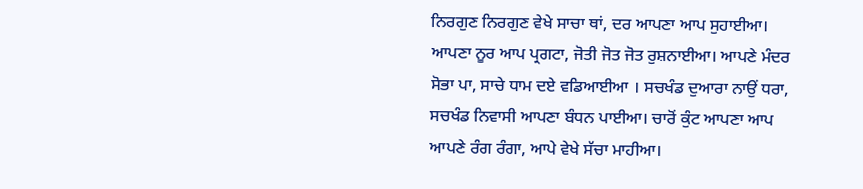ਨਿਰਗੁਣ ਨਿਰਗੁਣ ਵੇਖੇ ਸਾਚਾ ਥਾਂ, ਦਰ ਆਪਣਾ ਆਪ ਸੁਹਾਈਆ। ਆਪਣਾ ਨੂਰ ਆਪ ਪ੍ਰਗਟਾ, ਜੋਤੀ ਜੋਤ ਜੋਤ ਰੁਸ਼ਨਾਈਆ। ਆਪਣੇ ਮੰਦਰ ਸੋਭਾ ਪਾ, ਸਾਚੇ ਧਾਮ ਦਏ ਵਡਿਆਈਆ । ਸਚਖੰਡ ਦੁਆਰਾ ਨਾਉਂ ਧਰਾ, ਸਚਖੰਡ ਨਿਵਾਸੀ ਆਪਣਾ ਬੰਧਨ ਪਾਈਆ। ਚਾਰੋਂ ਕੁੰਟ ਆਪਣਾ ਆਪ ਆਪਣੇ ਰੰਗ ਰੰਗਾ, ਆਪੇ ਵੇਖੇ ਸੱਚਾ ਮਾਹੀਆ।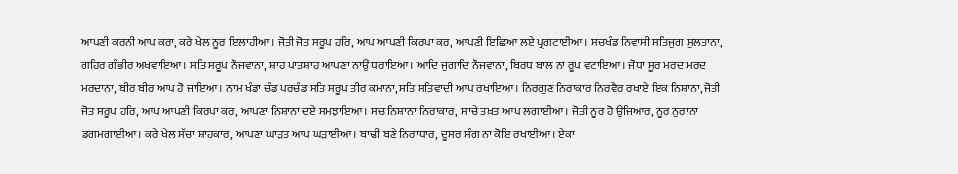ਆਪਣੀ ਕਰਨੀ ਆਪ ਕਰਾ, ਕਰੇ ਖੇਲ ਨੂਰ ਇਲਾਹੀਆ। ਜੋਤੀ ਜੋਤ ਸਰੂਪ ਹਰਿ, ਆਪ ਆਪਣੀ ਕਿਰਪਾ ਕਰ, ਆਪਣੀ ਇਛਿਆ ਲਏ ਪ੍ਰਗਟਾਈਆ। ਸਚਖੰਡ ਨਿਵਾਸੀ ਸਤਿਜੁਗ ਸੁਲਤਾਨਾ, ਗਹਿਰ ਗੰਭੀਰ ਅਖਵਾਇਆ। ਸਤਿ ਸਰੂਪ ਨੌਜਵਾਨਾ, ਸ਼ਾਹ ਪਾਤਸ਼ਾਹ ਆਪਣਾ ਨਾਉਂ ਧਰਾਇਆ। ਆਦਿ ਜੁਗਾਦਿ ਨੌਜਵਾਨਾ, ਬਿਰਧ ਬਾਲ ਨਾ ਰੂਪ ਵਟਾਇਆ। ਜੋਧਾ ਸੂਰ ਮਰਦ ਮਰਦ ਮਰਦਾਨਾ, ਬੀਰ ਬੀਰ ਆਪ ਹੋ ਜਾਇਆ। ਨਾਮ ਖੰਡਾ ਚੰਡ ਪਰਚੰਡ ਸਤਿ ਸਰੂਪ ਤੀਰ ਕਮਾਨਾ, ਸਤਿ ਸਤਿਵਾਦੀ ਆਪ ਰਖਾਇਆ। ਨਿਰਗੁਣ ਨਿਰਾਕਾਰ ਨਿਰਵੈਰ ਰਖਾਏ ਇਕ ਨਿਸ਼ਾਨਾ, ਜੋਤੀ ਜੋਤ ਸਰੂਪ ਹਰਿ, ਆਪ ਆਪਣੀ ਕਿਰਪਾ ਕਰ, ਆਪਣਾ ਨਿਸ਼ਾਨਾ ਦਏ ਸਮਝਾਇਆ। ਸਚ ਨਿਸ਼ਾਨਾ ਨਿਰਾਕਾਰ, ਸਾਚੇ ਤਖ਼ਤ ਆਪ ਲਗਾਈਆ। ਜੋਤੀ ਨੂਰ ਹੋ ਉਜਿਆਰ, ਨੂਰ ਨੁਰਾਨਾ ਡਗਮਗਾਈਆ। ਕਰੇ ਖੇਲ ਸੱਚਾ ਸ਼ਾਹਕਾਰ, ਆਪਣਾ ਘਾੜਤ ਆਪ ਘੜਾਈਆ। ਬਾਢੀ ਬਣੇ ਨਿਰਾਧਾਰ, ਦੂਸਰ ਸੰਗ ਨਾ ਕੋਇ ਰਖਾਈਆ। ਏਕਾ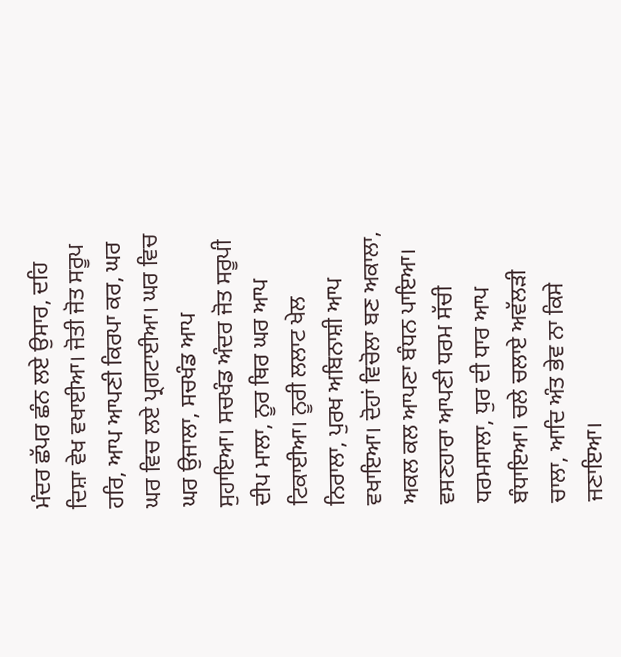ਮੰਦਰ ਛੱਪਰ ਛੰਨ ਲਏ ਉਸਾਰ, ਦਹਿ ਦਿਸ਼ਾ ਵੇਖ ਵਖਾਈਆ। ਜੋਤੀ ਜੋਤ ਸਰੂਪ ਹਰਿ, ਆਪ ਆਪਣੀ ਕਿਰਪਾ ਕਰ, ਘਰ ਘਰ ਵਿਚ ਲਏ ਪ੍ਰਗਟਾਈਆ। ਘਰ ਵਿਚ ਘਰ ਉਜਾਲਾ, ਸਚਖੰਡ ਆਪ ਸੁਹਾਇਆ। ਸਚਖੰਡ ਅੰਦਰ ਜੋਤ ਸਰੂਪੀ ਦੀਪ ਮਾਲਾ, ਨੂਰ ਥਿਰ ਘਰ ਆਪ ਟਿਕਾਈਆ। ਨੂਰੀ ਲਲਾਟ ਖੇਲ ਨਿਰਾਲਾ, ਪੁਰਖ ਅਬਿਨਾਸ਼ੀ ਆਪ ਵਖਾਇਆ। ਦੋਹਾਂ ਵਿਚੋਲਾ ਬਣ ਅਕਾਲਾ, ਅਕਲ ਕਲ ਆਪਣਾ ਬੰਧਨ ਪਾਇਆ। ਵਸਣਹਾਰਾ ਆਪਣੀ ਧਰਮ ਸੱਚੀ ਧਰਮਸਾਲਾ, ਧੁਰ ਦੀ ਧਾਰ ਆਪ ਬੰਧਾਇਆ। ਚਲੇ ਚਲਾਏ ਅਵੱਲੜੀ ਚਾਲਾ, ਆਦਿ ਅੰਤ ਭੇਵ ਨਾ ਕਿਸੇ ਜਣਾਇਆ।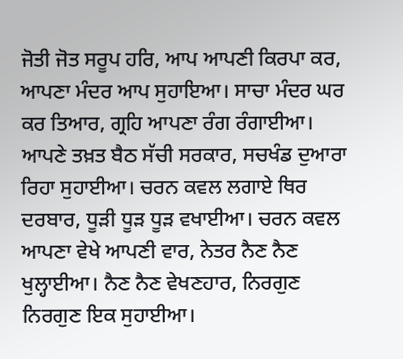ਜੋਤੀ ਜੋਤ ਸਰੂਪ ਹਰਿ, ਆਪ ਆਪਣੀ ਕਿਰਪਾ ਕਰ, ਆਪਣਾ ਮੰਦਰ ਆਪ ਸੁਹਾਇਆ। ਸਾਚਾ ਮੰਦਰ ਘਰ ਕਰ ਤਿਆਰ, ਗ੍ਰਹਿ ਆਪਣਾ ਰੰਗ ਰੰਗਾਈਆ। ਆਪਣੇ ਤਖ਼ਤ ਬੈਠ ਸੱਚੀ ਸਰਕਾਰ, ਸਚਖੰਡ ਦੁਆਰਾ ਰਿਹਾ ਸੁਹਾਈਆ। ਚਰਨ ਕਵਲ ਲਗਾਏ ਥਿਰ ਦਰਬਾਰ, ਧੂੜੀ ਧੂੜ ਧੂੜ ਵਖਾਈਆ। ਚਰਨ ਕਵਲ ਆਪਣਾ ਵੇਖੇ ਆਪਣੀ ਵਾਰ, ਨੇਤਰ ਨੈਣ ਨੈਣ ਖੁਲ੍ਹਾਈਆ। ਨੈਣ ਨੈਣ ਵੇਖਣਹਾਰ, ਨਿਰਗੁਣ ਨਿਰਗੁਣ ਇਕ ਸੁਹਾਈਆ।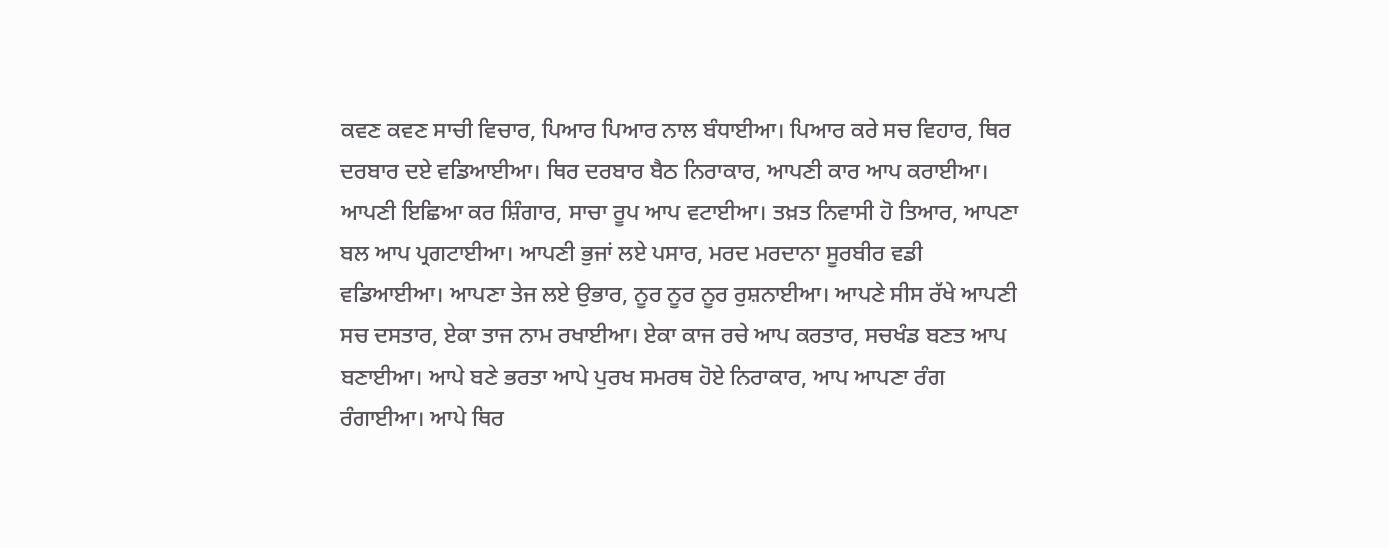ਕਵਣ ਕਵਣ ਸਾਚੀ ਵਿਚਾਰ, ਪਿਆਰ ਪਿਆਰ ਨਾਲ ਬੰਧਾਈਆ। ਪਿਆਰ ਕਰੇ ਸਚ ਵਿਹਾਰ, ਥਿਰ ਦਰਬਾਰ ਦਏ ਵਡਿਆਈਆ। ਥਿਰ ਦਰਬਾਰ ਬੈਠ ਨਿਰਾਕਾਰ, ਆਪਣੀ ਕਾਰ ਆਪ ਕਰਾਈਆ। ਆਪਣੀ ਇਛਿਆ ਕਰ ਸ਼ਿੰਗਾਰ, ਸਾਚਾ ਰੂਪ ਆਪ ਵਟਾਈਆ। ਤਖ਼ਤ ਨਿਵਾਸੀ ਹੋ ਤਿਆਰ, ਆਪਣਾ ਬਲ ਆਪ ਪ੍ਰਗਟਾਈਆ। ਆਪਣੀ ਭੁਜਾਂ ਲਏ ਪਸਾਰ, ਮਰਦ ਮਰਦਾਨਾ ਸੂਰਬੀਰ ਵਡੀ ਵਡਿਆਈਆ। ਆਪਣਾ ਤੇਜ ਲਏ ਉਭਾਰ, ਨੂਰ ਨੂਰ ਨੂਰ ਰੁਸ਼ਨਾਈਆ। ਆਪਣੇ ਸੀਸ ਰੱਖੇ ਆਪਣੀ ਸਚ ਦਸਤਾਰ, ਏਕਾ ਤਾਜ ਨਾਮ ਰਖਾਈਆ। ਏਕਾ ਕਾਜ ਰਚੇ ਆਪ ਕਰਤਾਰ, ਸਚਖੰਡ ਬਣਤ ਆਪ ਬਣਾਈਆ। ਆਪੇ ਬਣੇ ਭਰਤਾ ਆਪੇ ਪੁਰਖ ਸਮਰਥ ਹੋਏ ਨਿਰਾਕਾਰ, ਆਪ ਆਪਣਾ ਰੰਗ ਰੰਗਾਈਆ। ਆਪੇ ਥਿਰ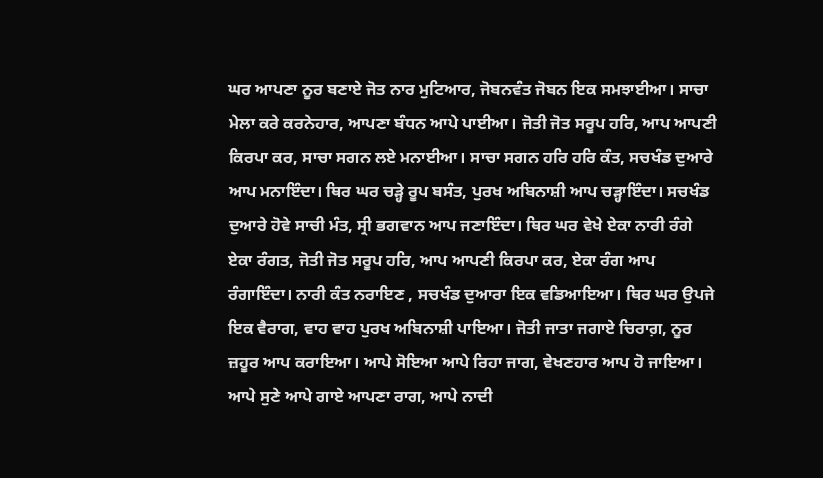ਘਰ ਆਪਣਾ ਨੂਰ ਬਣਾਏ ਜੋਤ ਨਾਰ ਮੁਟਿਆਰ, ਜੋਬਨਵੰਤ ਜੋਬਨ ਇਕ ਸਮਝਾਈਆ। ਸਾਚਾ ਮੇਲਾ ਕਰੇ ਕਰਨੇਹਾਰ, ਆਪਣਾ ਬੰਧਨ ਆਪੇ ਪਾਈਆ। ਜੋਤੀ ਜੋਤ ਸਰੂਪ ਹਰਿ, ਆਪ ਆਪਣੀ ਕਿਰਪਾ ਕਰ, ਸਾਚਾ ਸਗਨ ਲਏ ਮਨਾਈਆ। ਸਾਚਾ ਸਗਨ ਹਰਿ ਹਰਿ ਕੰਤ, ਸਚਖੰਡ ਦੁਆਰੇ ਆਪ ਮਨਾਇੰਦਾ। ਥਿਰ ਘਰ ਚੜ੍ਹੇ ਰੂਪ ਬਸੰਤ, ਪੁਰਖ ਅਬਿਨਾਸ਼ੀ ਆਪ ਚੜ੍ਹਾਇੰਦਾ। ਸਚਖੰਡ ਦੁਆਰੇ ਹੋਵੇ ਸਾਚੀ ਮੰਤ, ਸ੍ਰੀ ਭਗਵਾਨ ਆਪ ਜਣਾਇੰਦਾ। ਥਿਰ ਘਰ ਵੇਖੇ ਏਕਾ ਨਾਰੀ ਰੰਗੇ ਏਕਾ ਰੰਗਤ, ਜੋਤੀ ਜੋਤ ਸਰੂਪ ਹਰਿ, ਆਪ ਆਪਣੀ ਕਿਰਪਾ ਕਰ, ਏਕਾ ਰੰਗ ਆਪ ਰੰਗਾਇੰਦਾ। ਨਾਰੀ ਕੰਤ ਨਰਾਇਣ , ਸਚਖੰਡ ਦੁਆਰਾ ਇਕ ਵਡਿਆਇਆ। ਥਿਰ ਘਰ ਉਪਜੇ ਇਕ ਵੈਰਾਗ, ਵਾਹ ਵਾਹ ਪੁਰਖ ਅਬਿਨਾਸ਼ੀ ਪਾਇਆ। ਜੋਤੀ ਜਾਤਾ ਜਗਾਏ ਚਿਰਾਗ਼, ਨੂਰ ਜ਼ਹੂਰ ਆਪ ਕਰਾਇਆ। ਆਪੇ ਸੋਇਆ ਆਪੇ ਰਿਹਾ ਜਾਗ, ਵੇਖਣਹਾਰ ਆਪ ਹੋ ਜਾਇਆ। ਆਪੇ ਸੁਣੇ ਆਪੇ ਗਾਏ ਆਪਣਾ ਰਾਗ, ਆਪੇ ਨਾਦੀ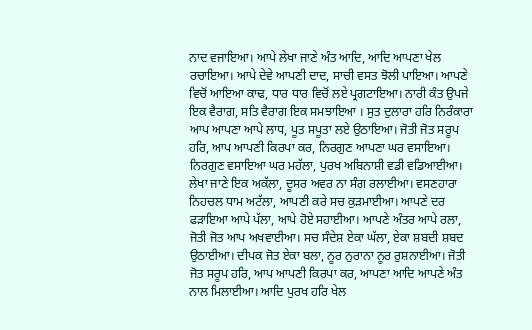ਨਾਦ ਵਜਾਇਆ। ਆਪੇ ਲੇਖਾ ਜਾਣੇ ਅੰਤ ਆਦਿ, ਆਦਿ ਆਪਣਾ ਖੇਲ ਰਚਾਇਆ। ਆਪੇ ਦੇਵੇ ਆਪਣੀ ਦਾਦ, ਸਾਚੀ ਵਸਤ ਝੋਲੀ ਪਾਇਆ। ਆਪਣੇ ਵਿਚੋਂ ਆਇਆ ਕਾਢ, ਧਾਰ ਧਾਰ ਵਿਚੋਂ ਲਏ ਪ੍ਰਗਟਾਇਆ। ਨਾਰੀ ਕੰਤ ਉਪਜੇ ਇਕ ਵੈਰਾਗ, ਸਤਿ ਵੈਰਾਗ ਇਕ ਸਮਝਾਇਆ । ਸੁਤ ਦੁਲਾਰਾ ਹਰਿ ਨਿਰੰਕਾਰਾ ਆਪ ਆਪਣਾ ਆਪੇ ਲਾਧ, ਪੂਤ ਸਪੂਤਾ ਲਏ ਉਠਾਇਆ। ਜੋਤੀ ਜੋਤ ਸਰੂਪ ਹਰਿ, ਆਪ ਆਪਣੀ ਕਿਰਪਾ ਕਰ, ਨਿਰਗੁਣ ਆਪਣਾ ਘਰ ਵਸਾਇਆ। ਨਿਰਗੁਣ ਵਸਾਇਆ ਘਰ ਮਹੱਲਾ, ਪੁਰਖ ਅਬਿਨਾਸ਼ੀ ਵਡੀ ਵਡਿਆਈਆ। ਲੇਖਾ ਜਾਣੇ ਇਕ ਅਕੱਲਾ, ਦੂਸਰ ਅਵਰ ਨਾ ਸੰਗ ਰਲਾਈਆ। ਵਸਣਹਾਰਾ ਨਿਹਚਲ ਧਾਮ ਅਟੱਲਾ, ਆਪਣੀ ਕਰੇ ਸਚ ਕੁੜਮਾਈਆ। ਆਪਣੇ ਦਰ ਫੜਾਇਆ ਆਪੇ ਪੱਲਾ, ਆਪੇ ਹੋਏ ਸਹਾਈਆ। ਆਪਣੇ ਅੰਤਰ ਆਪੇ ਰਲਾ, ਜੋਤੀ ਜੋਤ ਆਪ ਅਖਵਾਈਆ। ਸਚ ਸੰਦੇਸ਼ ਏਕਾ ਘੱਲਾ, ਏਕਾ ਸ਼ਬਦੀ ਸ਼ਬਦ ਉਠਾਈਆ। ਦੀਪਕ ਜੋਤ ਏਕਾ ਬਲਾ, ਨੂਰ ਨੁਰਾਨਾ ਨੂਰ ਰੁਸ਼ਨਾਈਆ। ਜੋਤੀ ਜੋਤ ਸਰੂਪ ਹਰਿ, ਆਪ ਆਪਣੀ ਕਿਰਪਾ ਕਰ, ਆਪਣਾ ਆਦਿ ਆਪਣੇ ਅੰਤ ਨਾਲ ਮਿਲਾਈਆ। ਆਦਿ ਪੁਰਖ ਹਰਿ ਖੇਲ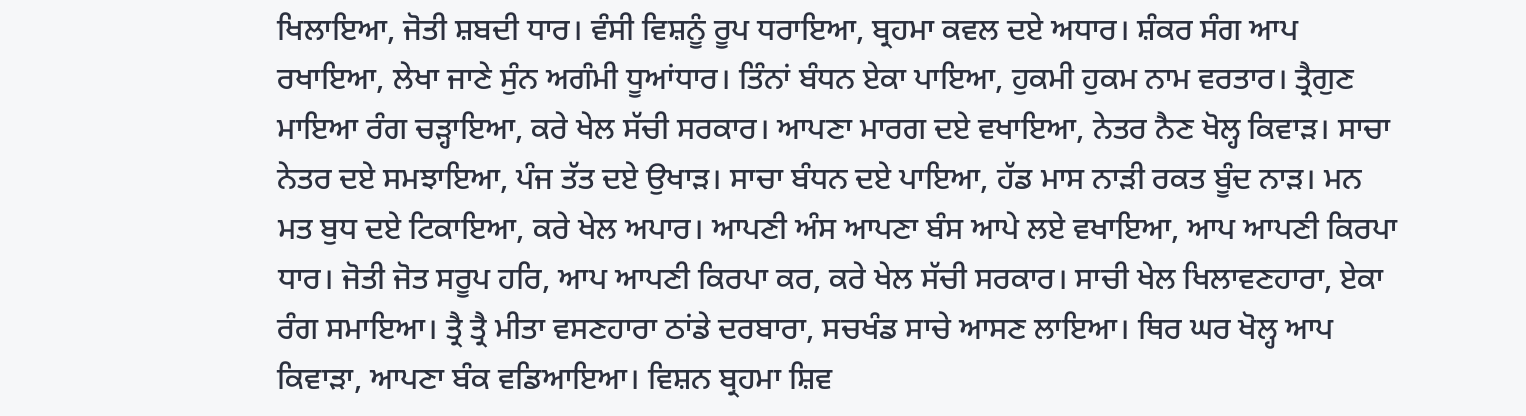ਖਿਲਾਇਆ, ਜੋਤੀ ਸ਼ਬਦੀ ਧਾਰ। ਵੰਸੀ ਵਿਸ਼ਨੂੰ ਰੂਪ ਧਰਾਇਆ, ਬ੍ਰਹਮਾ ਕਵਲ ਦਏ ਅਧਾਰ। ਸ਼ੰਕਰ ਸੰਗ ਆਪ ਰਖਾਇਆ, ਲੇਖਾ ਜਾਣੇ ਸੁੰਨ ਅਗੰਮੀ ਧੂਆਂਧਾਰ। ਤਿੰਨਾਂ ਬੰਧਨ ਏਕਾ ਪਾਇਆ, ਹੁਕਮੀ ਹੁਕਮ ਨਾਮ ਵਰਤਾਰ। ਤ੍ਰੈਗੁਣ ਮਾਇਆ ਰੰਗ ਚੜ੍ਹਾਇਆ, ਕਰੇ ਖੇਲ ਸੱਚੀ ਸਰਕਾਰ। ਆਪਣਾ ਮਾਰਗ ਦਏ ਵਖਾਇਆ, ਨੇਤਰ ਨੈਣ ਖੋਲ੍ਹ ਕਿਵਾੜ। ਸਾਚਾ ਨੇਤਰ ਦਏ ਸਮਝਾਇਆ, ਪੰਜ ਤੱਤ ਦਏ ਉਖਾੜ। ਸਾਚਾ ਬੰਧਨ ਦਏ ਪਾਇਆ, ਹੱਡ ਮਾਸ ਨਾੜੀ ਰਕਤ ਬੂੰਦ ਨਾੜ। ਮਨ ਮਤ ਬੁਧ ਦਏ ਟਿਕਾਇਆ, ਕਰੇ ਖੇਲ ਅਪਾਰ। ਆਪਣੀ ਅੰਸ ਆਪਣਾ ਬੰਸ ਆਪੇ ਲਏ ਵਖਾਇਆ, ਆਪ ਆਪਣੀ ਕਿਰਪਾ ਧਾਰ। ਜੋਤੀ ਜੋਤ ਸਰੂਪ ਹਰਿ, ਆਪ ਆਪਣੀ ਕਿਰਪਾ ਕਰ, ਕਰੇ ਖੇਲ ਸੱਚੀ ਸਰਕਾਰ। ਸਾਚੀ ਖੇਲ ਖਿਲਾਵਣਹਾਰਾ, ਏਕਾ ਰੰਗ ਸਮਾਇਆ। ਤ੍ਰੈ ਤ੍ਰੈ ਮੀਤਾ ਵਸਣਹਾਰਾ ਠਾਂਡੇ ਦਰਬਾਰਾ, ਸਚਖੰਡ ਸਾਚੇ ਆਸਣ ਲਾਇਆ। ਥਿਰ ਘਰ ਖੋਲ੍ਹ ਆਪ ਕਿਵਾੜਾ, ਆਪਣਾ ਬੰਕ ਵਡਿਆਇਆ। ਵਿਸ਼ਨ ਬ੍ਰਹਮਾ ਸ਼ਿਵ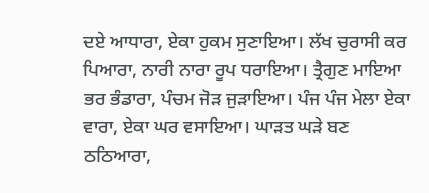ਦਏ ਆਧਾਰਾ, ਏਕਾ ਹੁਕਮ ਸੁਣਾਇਆ। ਲੱਖ ਚੁਰਾਸੀ ਕਰ ਪਿਆਰਾ, ਨਾਰੀ ਨਾਰਾ ਰੂਪ ਧਰਾਇਆ। ਤ੍ਰੈਗੁਣ ਮਾਇਆ ਭਰ ਭੰਡਾਰਾ, ਪੰਚਮ ਜੋੜ ਜੁੜਾਇਆ। ਪੰਜ ਪੰਜ ਮੇਲਾ ਏਕਾ ਵਾਰਾ, ਏਕਾ ਘਰ ਵਸਾਇਆ। ਘਾੜਤ ਘੜੇ ਬਣ ਠਠਿਆਰਾ,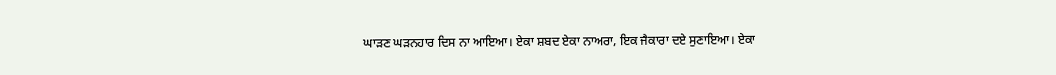ਘਾੜਣ ਘੜਨਹਾਰ ਦਿਸ ਨਾ ਆਇਆ। ਏਕਾ ਸ਼ਬਦ ਏਕਾ ਨਾਅਰਾ, ਇਕ ਜੈਕਾਰਾ ਦਏ ਸੁਣਾਇਆ। ਏਕਾ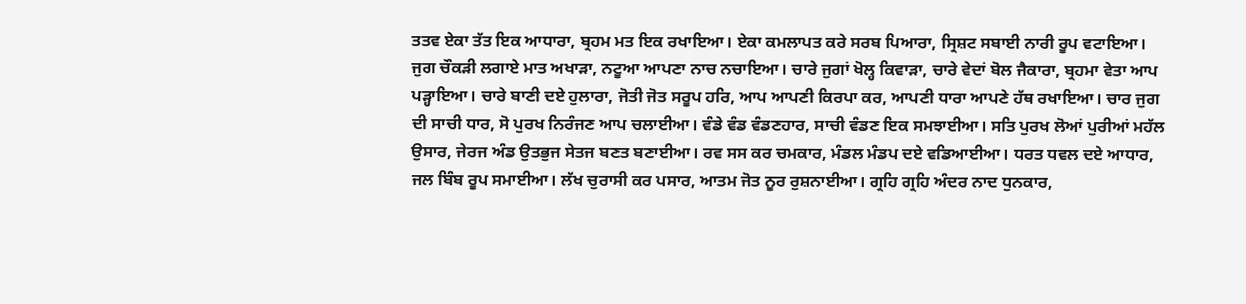ਤਤਵ ਏਕਾ ਤੱਤ ਇਕ ਆਧਾਰਾ, ਬ੍ਰਹਮ ਮਤ ਇਕ ਰਖਾਇਆ। ਏਕਾ ਕਮਲਾਪਤ ਕਰੇ ਸਰਬ ਪਿਆਰਾ, ਸ੍ਰਿਸ਼ਟ ਸਬਾਈ ਨਾਰੀ ਰੂਪ ਵਟਾਇਆ। ਜੁਗ ਚੌਕੜੀ ਲਗਾਏ ਮਾਤ ਅਖਾੜਾ, ਨਟੂਆ ਆਪਣਾ ਨਾਚ ਨਚਾਇਆ। ਚਾਰੇ ਜੁਗਾਂ ਖੋਲ੍ਹ ਕਿਵਾੜਾ, ਚਾਰੇ ਵੇਦਾਂ ਬੋਲ ਜੈਕਾਰਾ, ਬ੍ਰਹਮਾ ਵੇਤਾ ਆਪ ਪੜ੍ਹਾਇਆ। ਚਾਰੇ ਬਾਣੀ ਦਏ ਹੁਲਾਰਾ, ਜੋਤੀ ਜੋਤ ਸਰੂਪ ਹਰਿ, ਆਪ ਆਪਣੀ ਕਿਰਪਾ ਕਰ, ਆਪਣੀ ਧਾਰਾ ਆਪਣੇ ਹੱਥ ਰਖਾਇਆ। ਚਾਰ ਜੁਗ ਦੀ ਸਾਚੀ ਧਾਰ, ਸੋ ਪੁਰਖ ਨਿਰੰਜਣ ਆਪ ਚਲਾਈਆ। ਵੰਡੇ ਵੰਡ ਵੰਡਣਹਾਰ, ਸਾਚੀ ਵੰਡਣ ਇਕ ਸਮਝਾਈਆ। ਸਤਿ ਪੁਰਖ ਲੋਆਂ ਪੁਰੀਆਂ ਮਹੱਲ ਉਸਾਰ, ਜੇਰਜ ਅੰਡ ਉਤਭੁਜ ਸੇਤਜ ਬਣਤ ਬਣਾਈਆ। ਰਵ ਸਸ ਕਰ ਚਮਕਾਰ, ਮੰਡਲ ਮੰਡਪ ਦਏ ਵਡਿਆਈਆ। ਧਰਤ ਧਵਲ ਦਏ ਆਧਾਰ, ਜਲ ਬਿੰਬ ਰੂਪ ਸਮਾਈਆ। ਲੱਖ ਚੁਰਾਸੀ ਕਰ ਪਸਾਰ, ਆਤਮ ਜੋਤ ਨੂਰ ਰੁਸ਼ਨਾਈਆ। ਗ੍ਰਹਿ ਗ੍ਰਹਿ ਅੰਦਰ ਨਾਦ ਧੁਨਕਾਰ,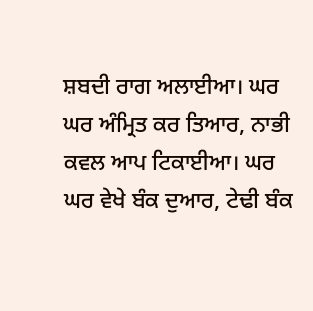ਸ਼ਬਦੀ ਰਾਗ ਅਲਾਈਆ। ਘਰ ਘਰ ਅੰਮ੍ਰਿਤ ਕਰ ਤਿਆਰ, ਨਾਭੀ ਕਵਲ ਆਪ ਟਿਕਾਈਆ। ਘਰ ਘਰ ਵੇਖੇ ਬੰਕ ਦੁਆਰ, ਟੇਢੀ ਬੰਕ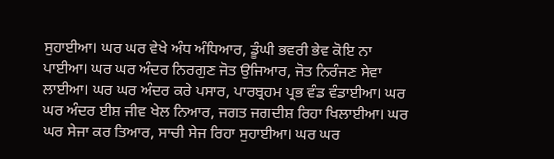ਸੁਹਾਈਆ। ਘਰ ਘਰ ਵੇਖੇ ਅੰਧ ਅੰਧਿਆਰ, ਡੂੰਘੀ ਭਵਰੀ ਭੇਵ ਕੋਇ ਨਾ ਪਾਈਆ। ਘਰ ਘਰ ਅੰਦਰ ਨਿਰਗੁਣ ਜੋਤ ਉਜਿਆਰ, ਜੋਤ ਨਿਰੰਜਣ ਸੇਵਾ ਲਾਈਆ। ਘਰ ਘਰ ਅੰਦਰ ਕਰੇ ਪਸਾਰ, ਪਾਰਬ੍ਰਹਮ ਪ੍ਰਭ ਵੰਡ ਵੰਡਾਈਆ। ਘਰ ਘਰ ਅੰਦਰ ਈਸ਼ ਜੀਵ ਖੇਲ ਨਿਆਰ, ਜਗਤ ਜਗਦੀਸ਼ ਰਿਹਾ ਖਿਲਾਈਆ। ਘਰ ਘਰ ਸੇਜਾ ਕਰ ਤਿਆਰ, ਸਾਚੀ ਸੇਜ ਰਿਹਾ ਸੁਹਾਈਆ। ਘਰ ਘਰ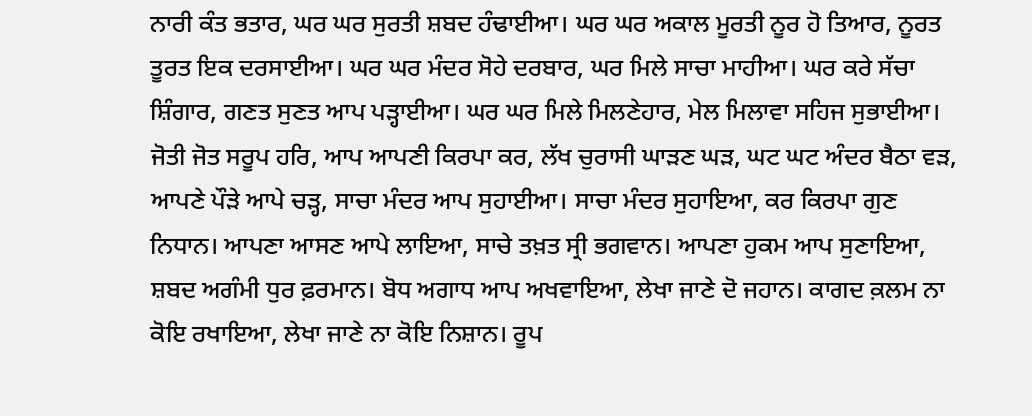ਨਾਰੀ ਕੰਤ ਭਤਾਰ, ਘਰ ਘਰ ਸੁਰਤੀ ਸ਼ਬਦ ਹੰਢਾਈਆ। ਘਰ ਘਰ ਅਕਾਲ ਮੂਰਤੀ ਨੂਰ ਹੋ ਤਿਆਰ, ਨੂਰਤ ਤੂਰਤ ਇਕ ਦਰਸਾਈਆ। ਘਰ ਘਰ ਮੰਦਰ ਸੋਹੇ ਦਰਬਾਰ, ਘਰ ਮਿਲੇ ਸਾਚਾ ਮਾਹੀਆ। ਘਰ ਕਰੇ ਸੱਚਾ ਸ਼ਿੰਗਾਰ, ਗਣਤ ਸੁਣਤ ਆਪ ਪੜ੍ਹਾਈਆ। ਘਰ ਘਰ ਮਿਲੇ ਮਿਲਣੇਹਾਰ, ਮੇਲ ਮਿਲਾਵਾ ਸਹਿਜ ਸੁਭਾਈਆ। ਜੋਤੀ ਜੋਤ ਸਰੂਪ ਹਰਿ, ਆਪ ਆਪਣੀ ਕਿਰਪਾ ਕਰ, ਲੱਖ ਚੁਰਾਸੀ ਘਾੜਣ ਘੜ, ਘਟ ਘਟ ਅੰਦਰ ਬੈਠਾ ਵੜ, ਆਪਣੇ ਪੌੜੇ ਆਪੇ ਚੜ੍ਹ, ਸਾਚਾ ਮੰਦਰ ਆਪ ਸੁਹਾਈਆ। ਸਾਚਾ ਮੰਦਰ ਸੁਹਾਇਆ, ਕਰ ਕਿਰਪਾ ਗੁਣ ਨਿਧਾਨ। ਆਪਣਾ ਆਸਣ ਆਪੇ ਲਾਇਆ, ਸਾਚੇ ਤਖ਼ਤ ਸ੍ਰੀ ਭਗਵਾਨ। ਆਪਣਾ ਹੁਕਮ ਆਪ ਸੁਣਾਇਆ, ਸ਼ਬਦ ਅਗੰਮੀ ਧੁਰ ਫ਼ਰਮਾਨ। ਬੋਧ ਅਗਾਧ ਆਪ ਅਖਵਾਇਆ, ਲੇਖਾ ਜਾਣੇ ਦੋ ਜਹਾਨ। ਕਾਗਦ ਕ਼ਲਮ ਨਾ ਕੋਇ ਰਖਾਇਆ, ਲੇਖਾ ਜਾਣੇ ਨਾ ਕੋਇ ਨਿਸ਼ਾਨ। ਰੂਪ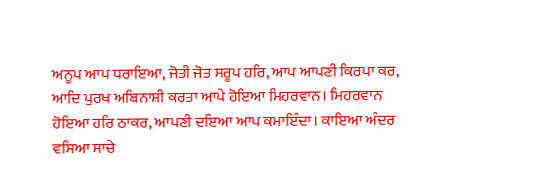ਅਨੂਪ ਆਪ ਧਰਾਇਆ, ਜੋਤੀ ਜੋਤ ਸਰੂਪ ਹਰਿ, ਆਪ ਆਪਣੀ ਕਿਰਪਾ ਕਰ, ਆਦਿ ਪੁਰਖ ਅਬਿਨਾਸ਼ੀ ਕਰਤਾ ਆਪੇ ਹੋਇਆ ਮਿਹਰਵਾਨ। ਮਿਹਰਵਾਨ ਹੋਇਆ ਹਰਿ ਠਾਕਰ, ਆਪਣੀ ਦਇਆ ਆਪ ਕਮਾਇੰਦਾ। ਕਾਇਆ ਅੰਦਰ ਵਸਿਆ ਸਾਚੇ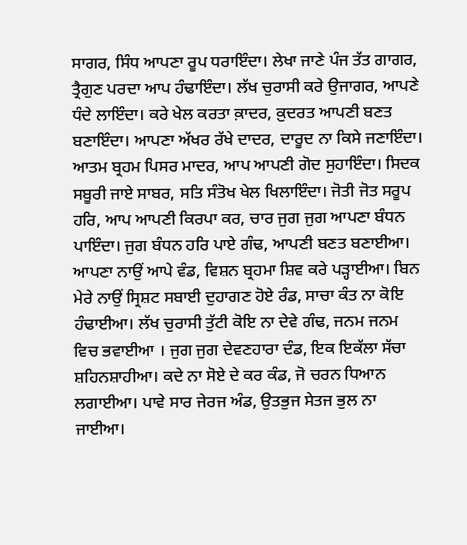ਸਾਗਰ, ਸਿੰਧ ਆਪਣਾ ਰੂਪ ਧਰਾਇੰਦਾ। ਲੇਖਾ ਜਾਣੇ ਪੰਜ ਤੱਤ ਗਾਗਰ, ਤ੍ਰੈਗੁਣ ਪਰਦਾ ਆਪ ਹੰਢਾਇੰਦਾ। ਲੱਖ ਚੁਰਾਸੀ ਕਰੇ ਉਜਾਗਰ, ਆਪਣੇ ਧੰਦੇ ਲਾਇੰਦਾ। ਕਰੇ ਖੇਲ ਕਰਤਾ ਕ਼ਾਦਰ, ਕ਼ੁਦਰਤ ਆਪਣੀ ਬਣਤ ਬਣਾਇੰਦਾ। ਆਪਣਾ ਅੱਖਰ ਰੱਖੇ ਦਾਦਰ, ਦਾਰੂਦ ਨਾ ਕਿਸੇ ਜਣਾਇੰਦਾ। ਆਤਮ ਬ੍ਰਹਮ ਪਿਸਰ ਮਾਦਰ, ਆਪ ਆਪਣੀ ਗੋਦ ਸੁਹਾਇੰਦਾ। ਸਿਦਕ ਸਬੂਰੀ ਜਾਏ ਸਾਬਰ, ਸਤਿ ਸੰਤੋਖ ਖੇਲ ਖਿਲਾਇੰਦਾ। ਜੋਤੀ ਜੋਤ ਸਰੂਪ ਹਰਿ, ਆਪ ਆਪਣੀ ਕਿਰਪਾ ਕਰ, ਚਾਰ ਜੁਗ ਜੁਗ ਆਪਣਾ ਬੰਧਨ ਪਾਇੰਦਾ। ਜੁਗ ਬੰਧਨ ਹਰਿ ਪਾਏ ਗੰਢ, ਆਪਣੀ ਬਣਤ ਬਣਾਈਆ। ਆਪਣਾ ਨਾਉਂ ਆਪੇ ਵੰਡ, ਵਿਸ਼ਨ ਬ੍ਰਹਮਾ ਸ਼ਿਵ ਕਰੇ ਪੜ੍ਹਾਈਆ। ਬਿਨ ਮੇਰੇ ਨਾਉਂ ਸ੍ਰਿਸ਼ਟ ਸਬਾਈ ਦੁਹਾਗਣ ਹੋਏ ਰੰਡ, ਸਾਚਾ ਕੰਤ ਨਾ ਕੋਇ ਹੰਢਾਈਆ। ਲੱਖ ਚੁਰਾਸੀ ਤੁੱਟੀ ਕੋਇ ਨਾ ਦੇਵੇ ਗੰਢ, ਜਨਮ ਜਨਮ ਵਿਚ ਭਵਾਈਆ । ਜੁਗ ਜੁਗ ਦੇਵਣਹਾਰਾ ਦੰਡ, ਇਕ ਇਕੱਲਾ ਸੱਚਾ ਸ਼ਹਿਨਸ਼ਾਹੀਆ। ਕਦੇ ਨਾ ਸੋਏ ਦੇ ਕਰ ਕੰਡ, ਜੋ ਚਰਨ ਧਿਆਨ ਲਗਾਈਆ। ਪਾਵੇ ਸਾਰ ਜੇਰਜ ਅੰਡ, ਉਤਭੁਜ ਸੇਤਜ ਭੁਲ ਨਾ ਜਾਈਆ।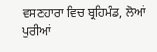ਵਸਣਹਾਰਾ ਵਿਚ ਬ੍ਰਹਿਮੰਡ, ਲੋਆਂ ਪੁਰੀਆਂ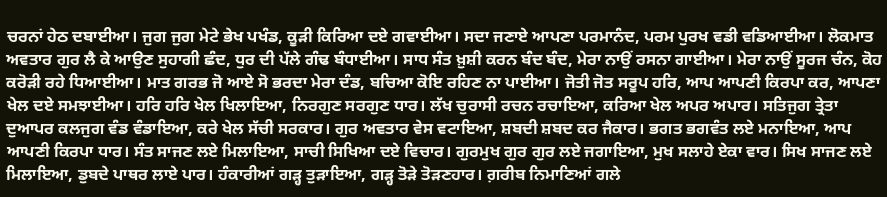ਚਰਨਾਂ ਹੇਠ ਦਬਾਈਆ। ਜੁਗ ਜੁਗ ਮੇਟੇ ਭੇਖ ਪਖੰਡ, ਕੂੜੀ ਕਿਰਿਆ ਦਏ ਗਵਾਈਆ। ਸਦਾ ਜਣਾਏ ਆਪਣਾ ਪਰਮਾਨੰਦ, ਪਰਮ ਪੁਰਖ ਵਡੀ ਵਡਿਆਈਆ। ਲੋਕਮਾਤ ਅਵਤਾਰ ਗੁਰ ਲੈ ਕੇ ਆਉਣ ਸੁਹਾਗੀ ਛੰਦ, ਧੁਰ ਦੀ ਪੱਲੇ ਗੰਢ ਬੰਧਾਈਆ। ਸਾਧ ਸੰਤ ਖ਼ੁਸ਼ੀ ਕਰਨ ਬੰਦ ਬੰਦ, ਮੇਰਾ ਨਾਉਂ ਰਸਨਾ ਗਾਈਆ। ਮੇਰਾ ਨਾਉਂ ਸੂਰਜ ਚੰਨ, ਕੋਹ ਕਰੋੜੀ ਰਹੇ ਧਿਆਈਆ। ਮਾਤ ਗਰਭ ਜੋ ਆਏ ਸੋ ਭਰਦਾ ਮੇਰਾ ਦੰਡ, ਬਚਿਆ ਕੋਇ ਰਹਿਣ ਨਾ ਪਾਈਆ। ਜੋਤੀ ਜੋਤ ਸਰੂਪ ਹਰਿ, ਆਪ ਆਪਣੀ ਕਿਰਪਾ ਕਰ, ਆਪਣਾ ਖੇਲ ਦਏ ਸਮਝਾਈਆ। ਹਰਿ ਹਰਿ ਖੇਲ ਖਿਲਾਇਆ, ਨਿਰਗੁਣ ਸਰਗੁਣ ਧਾਰ। ਲੱਖ ਚੁਰਾਸੀ ਰਚਨ ਰਚਾਇਆ, ਕਰਿਆ ਖੇਲ ਅਪਰ ਅਪਾਰ। ਸਤਿਜੁਗ ਤ੍ਰੇਤਾ ਦੁਆਪਰ ਕਲਜੁਗ ਵੰਡ ਵੰਡਾਇਆ, ਕਰੇ ਖੇਲ ਸੱਚੀ ਸਰਕਾਰ। ਗੁਰ ਅਵਤਾਰ ਵੇਸ ਵਟਾਇਆ, ਸ਼ਬਦੀ ਸ਼ਬਦ ਕਰ ਜੈਕਾਰ। ਭਗਤ ਭਗਵੰਤ ਲਏ ਮਨਾਇਆ, ਆਪ ਆਪਣੀ ਕਿਰਪਾ ਧਾਰ। ਸੰਤ ਸਾਜਣ ਲਏ ਮਿਲਾਇਆ, ਸਾਚੀ ਸਿਖਿਆ ਦਏ ਵਿਚਾਰ। ਗੁਰਮੁਖ ਗੁਰ ਗੁਰ ਲਏ ਜਗਾਇਆ, ਮੁਖ ਸਲਾਹੇ ਏਕਾ ਵਾਰ। ਸਿਖ ਸਾਜਣ ਲਏ ਮਿਲਾਇਆ, ਡੁਬਦੇ ਪਾਥਰ ਲਾਏ ਪਾਰ। ਹੰਕਾਰੀਆਂ ਗੜ੍ਹ ਤੁੜਾਇਆ, ਗੜ੍ਹ ਤੋੜੇ ਤੋੜਣਹਾਰ। ਗ਼ਰੀਬ ਨਿਮਾਣਿਆਂ ਗਲੇ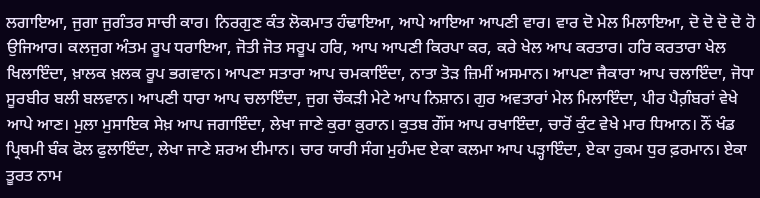ਲਗਾਇਆ, ਜੁਗਾ ਜੁਗੰਤਰ ਸਾਚੀ ਕਾਰ। ਨਿਰਗੁਣ ਕੰਤ ਲੋਕਮਾਤ ਹੰਢਾਇਆ, ਆਪੇ ਆਇਆ ਆਪਣੀ ਵਾਰ। ਵਾਰ ਦੋ ਮੇਲ ਮਿਲਾਇਆ, ਦੋ ਦੋ ਦੋ ਦੋ ਹੋ ਉਜਿਆਰ। ਕਲਜੁਗ ਅੰਤਮ ਰੂਪ ਧਰਾਇਆ, ਜੋਤੀ ਜੋਤ ਸਰੂਪ ਹਰਿ, ਆਪ ਆਪਣੀ ਕਿਰਪਾ ਕਰ, ਕਰੇ ਖੇਲ ਆਪ ਕਰਤਾਰ। ਹਰਿ ਕਰਤਾਰਾ ਖੇਲ ਖਿਲਾਇੰਦਾ, ਖ਼ਾਲਕ ਖ਼ਲਕ ਰੂਪ ਭਗਵਾਨ। ਆਪਣਾ ਸਤਾਰਾ ਆਪ ਚਮਕਾਇੰਦਾ, ਨਾਤਾ ਤੋੜ ਜ਼ਿਮੀਂ ਅਸਮਾਨ। ਆਪਣਾ ਜੈਕਾਰਾ ਆਪ ਚਲਾਇੰਦਾ, ਜੋਧਾ ਸੂਰਬੀਰ ਬਲੀ ਬਲਵਾਨ। ਆਪਣੀ ਧਾਰਾ ਆਪ ਚਲਾਇੰਦਾ, ਜੁਗ ਚੌਕੜੀ ਮੇਟੇ ਆਪ ਨਿਸ਼ਾਨ। ਗੁਰ ਅਵਤਾਰਾਂ ਮੇਲ ਮਿਲਾਇੰਦਾ, ਪੀਰ ਪੈਗ਼ੰਬਰਾਂ ਵੇਖੇ ਆਪੇ ਆਣ। ਮੁਲਾ ਮੁਸਾਇਕ ਸੇਖ਼ ਆਪ ਜਗਾਇੰਦਾ, ਲੇਖਾ ਜਾਣੇ ਕੁਰਾ ਕ਼ੁਰਾਨ। ਕੁਤਬ ਗੌਂਸ ਆਪ ਰਖਾਇੰਦਾ, ਚਾਰੋਂ ਕੁੰਟ ਵੇਖੇ ਮਾਰ ਧਿਆਨ। ਨੌਂ ਖੰਡ ਪ੍ਰਿਥਮੀ ਬੰਕ ਫੋਲ ਫੁਲਾਇੰਦਾ, ਲੇਖਾ ਜਾਣੇ ਸ਼ਰਅ ਈਮਾਨ। ਚਾਰ ਯਾਰੀ ਸੰਗ ਮੁਹੰਮਦ ਏਕਾ ਕਲਮਾ ਆਪ ਪੜ੍ਹਾਇੰਦਾ, ਏਕਾ ਹੁਕਮ ਧੁਰ ਫ਼ਰਮਾਨ। ਏਕਾ ਤੂਰਤ ਨਾਮ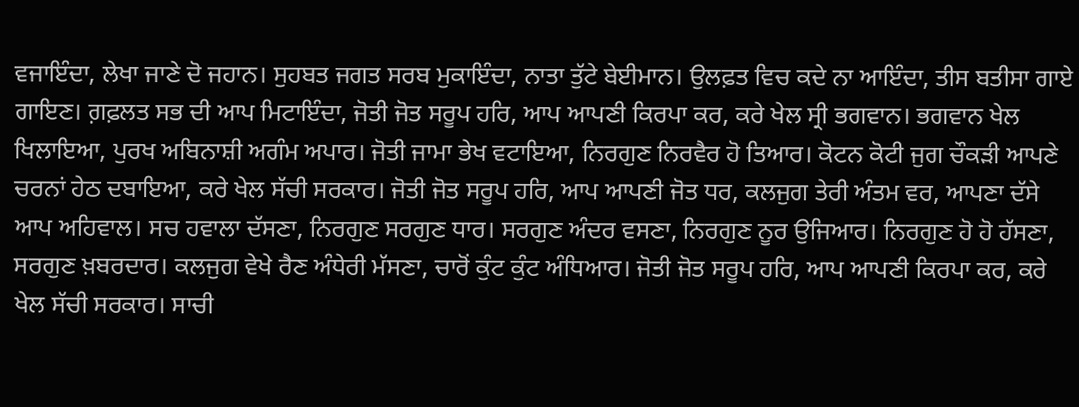ਵਜਾਇੰਦਾ, ਲੇਖਾ ਜਾਣੇ ਦੋ ਜਹਾਨ। ਸੁਹਬਤ ਜਗਤ ਸਰਬ ਮੁਕਾਇੰਦਾ, ਨਾਤਾ ਤੁੱਟੇ ਬੇਈਮਾਨ। ਉਲਫ਼ਤ ਵਿਚ ਕਦੇ ਨਾ ਆਇੰਦਾ, ਤੀਸ ਬਤੀਸਾ ਗਾਏ ਗਾਇਣ। ਗ਼ਫ਼ਲਤ ਸਭ ਦੀ ਆਪ ਮਿਟਾਇੰਦਾ, ਜੋਤੀ ਜੋਤ ਸਰੂਪ ਹਰਿ, ਆਪ ਆਪਣੀ ਕਿਰਪਾ ਕਰ, ਕਰੇ ਖੇਲ ਸ੍ਰੀ ਭਗਵਾਨ। ਭਗਵਾਨ ਖੇਲ ਖਿਲਾਇਆ, ਪੁਰਖ ਅਬਿਨਾਸ਼ੀ ਅਗੰਮ ਅਪਾਰ। ਜੋਤੀ ਜਾਮਾ ਭੇਖ ਵਟਾਇਆ, ਨਿਰਗੁਣ ਨਿਰਵੈਰ ਹੋ ਤਿਆਰ। ਕੋਟਨ ਕੋਟੀ ਜੁਗ ਚੌਕੜੀ ਆਪਣੇ ਚਰਨਾਂ ਹੇਠ ਦਬਾਇਆ, ਕਰੇ ਖੇਲ ਸੱਚੀ ਸਰਕਾਰ। ਜੋਤੀ ਜੋਤ ਸਰੂਪ ਹਰਿ, ਆਪ ਆਪਣੀ ਜੋਤ ਧਰ, ਕਲਜੁਗ ਤੇਰੀ ਅੰਤਮ ਵਰ, ਆਪਣਾ ਦੱਸੇ ਆਪ ਅਹਿਵਾਲ। ਸਚ ਹਵਾਲਾ ਦੱਸਣਾ, ਨਿਰਗੁਣ ਸਰਗੁਣ ਧਾਰ। ਸਰਗੁਣ ਅੰਦਰ ਵਸਣਾ, ਨਿਰਗੁਣ ਨੂਰ ਉਜਿਆਰ। ਨਿਰਗੁਣ ਹੋ ਹੋ ਹੱਸਣਾ, ਸਰਗੁਣ ਖ਼ਬਰਦਾਰ। ਕਲਜੁਗ ਵੇਖੇ ਰੈਣ ਅੰਧੇਰੀ ਮੱਸਣਾ, ਚਾਰੋਂ ਕੁੰਟ ਕੁੰਟ ਅੰਧਿਆਰ। ਜੋਤੀ ਜੋਤ ਸਰੂਪ ਹਰਿ, ਆਪ ਆਪਣੀ ਕਿਰਪਾ ਕਰ, ਕਰੇ ਖੇਲ ਸੱਚੀ ਸਰਕਾਰ। ਸਾਚੀ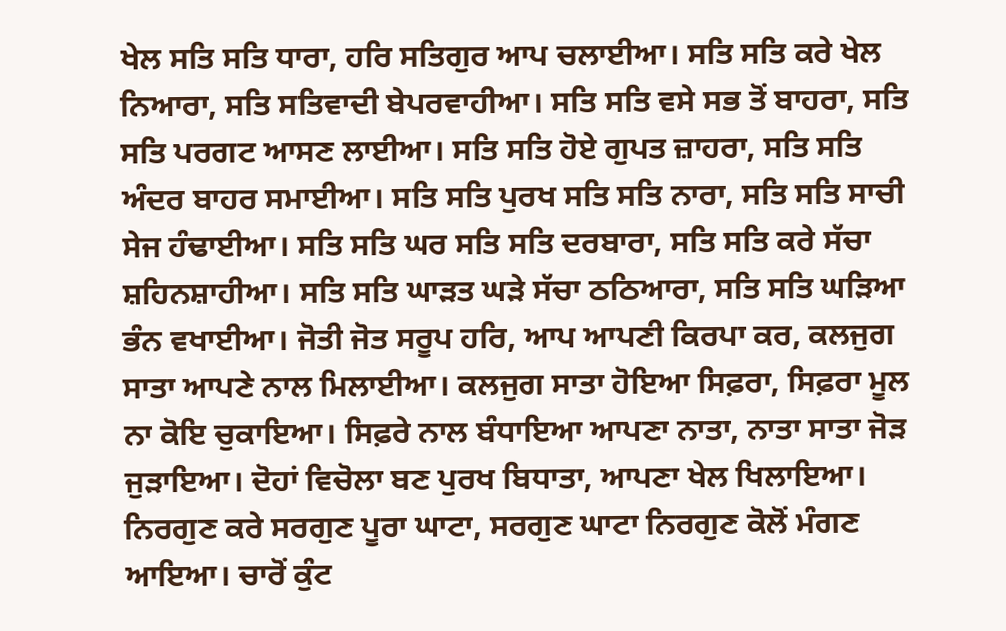ਖੇਲ ਸਤਿ ਸਤਿ ਧਾਰਾ, ਹਰਿ ਸਤਿਗੁਰ ਆਪ ਚਲਾਈਆ। ਸਤਿ ਸਤਿ ਕਰੇ ਖੇਲ ਨਿਆਰਾ, ਸਤਿ ਸਤਿਵਾਦੀ ਬੇਪਰਵਾਹੀਆ। ਸਤਿ ਸਤਿ ਵਸੇ ਸਭ ਤੋਂ ਬਾਹਰਾ, ਸਤਿ ਸਤਿ ਪਰਗਟ ਆਸਣ ਲਾਈਆ। ਸਤਿ ਸਤਿ ਹੋਏ ਗੁਪਤ ਜ਼ਾਹਰਾ, ਸਤਿ ਸਤਿ ਅੰਦਰ ਬਾਹਰ ਸਮਾਈਆ। ਸਤਿ ਸਤਿ ਪੁਰਖ ਸਤਿ ਸਤਿ ਨਾਰਾ, ਸਤਿ ਸਤਿ ਸਾਚੀ ਸੇਜ ਹੰਢਾਈਆ। ਸਤਿ ਸਤਿ ਘਰ ਸਤਿ ਸਤਿ ਦਰਬਾਰਾ, ਸਤਿ ਸਤਿ ਕਰੇ ਸੱਚਾ ਸ਼ਹਿਨਸ਼ਾਹੀਆ। ਸਤਿ ਸਤਿ ਘਾੜਤ ਘੜੇ ਸੱਚਾ ਠਠਿਆਰਾ, ਸਤਿ ਸਤਿ ਘੜਿਆ ਭੰਨ ਵਖਾਈਆ। ਜੋਤੀ ਜੋਤ ਸਰੂਪ ਹਰਿ, ਆਪ ਆਪਣੀ ਕਿਰਪਾ ਕਰ, ਕਲਜੁਗ ਸਾਤਾ ਆਪਣੇ ਨਾਲ ਮਿਲਾਈਆ। ਕਲਜੁਗ ਸਾਤਾ ਹੋਇਆ ਸਿਫ਼ਰਾ, ਸਿਫ਼ਰਾ ਮੂਲ ਨਾ ਕੋਇ ਚੁਕਾਇਆ। ਸਿਫ਼ਰੇ ਨਾਲ ਬੰਧਾਇਆ ਆਪਣਾ ਨਾਤਾ, ਨਾਤਾ ਸਾਤਾ ਜੋੜ ਜੁੜਾਇਆ। ਦੋਹਾਂ ਵਿਚੋਲਾ ਬਣ ਪੁਰਖ ਬਿਧਾਤਾ, ਆਪਣਾ ਖੇਲ ਖਿਲਾਇਆ। ਨਿਰਗੁਣ ਕਰੇ ਸਰਗੁਣ ਪੂਰਾ ਘਾਟਾ, ਸਰਗੁਣ ਘਾਟਾ ਨਿਰਗੁਣ ਕੋਲੋਂ ਮੰਗਣ ਆਇਆ। ਚਾਰੋਂ ਕੁੰਟ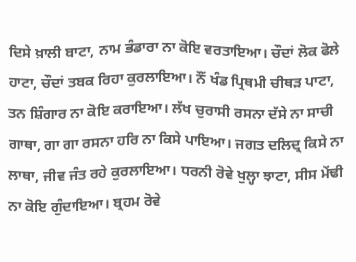ਦਿਸੇ ਖ਼ਾਲੀ ਬਾਟਾ, ਨਾਮ ਭੰਡਾਰਾ ਨਾ ਕੋਇ ਵਰਤਾਇਆ। ਚੌਦਾਂ ਲੋਕ ਫੋਲੇ ਹਾਟਾ, ਚੌਦਾਂ ਤਬਕ ਰਿਹਾ ਕੁਰਲਾਇਆ। ਨੌਂ ਖੰਡ ਪ੍ਰਿਥਮੀ ਚੀਥੜ ਪਾਟਾ, ਤਨ ਸ਼ਿੰਗਾਰ ਨਾ ਕੋਇ ਕਰਾਇਆ। ਲੱਖ ਚੁਰਾਸੀ ਰਸਨਾ ਦੱਸੇ ਨਾ ਸਾਚੀ ਗਾਥਾ, ਗਾ ਗਾ ਰਸਨਾ ਹਰਿ ਨਾ ਕਿਸੇ ਪਾਇਆ। ਜਗਤ ਦਲਿਦ੍ਰ ਕਿਸੇ ਨਾ ਲਾਥਾ, ਜੀਵ ਜੰਤ ਰਹੇ ਕੁਰਲਾਇਆ। ਧਰਨੀ ਰੋਵੇ ਖੁਲ੍ਹਾ ਝਾਟਾ, ਸੀਸ ਮੇਂਢੀ ਨਾ ਕੋਇ ਗੁੰਦਾਇਆ। ਬ੍ਰਹਮ ਰੋਵੇ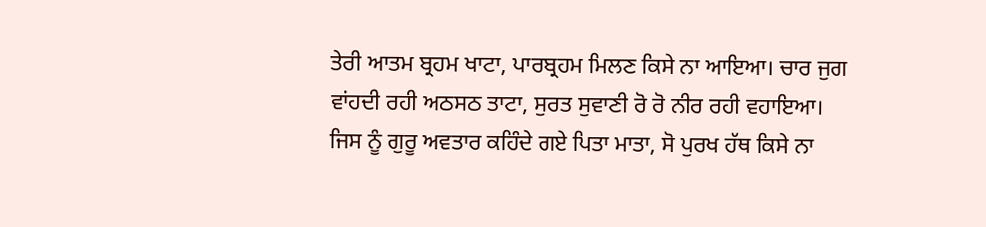ਤੇਰੀ ਆਤਮ ਬ੍ਰਹਮ ਖਾਟਾ, ਪਾਰਬ੍ਰਹਮ ਮਿਲਣ ਕਿਸੇ ਨਾ ਆਇਆ। ਚਾਰ ਜੁਗ ਵਾਂਹਦੀ ਰਹੀ ਅਠਸਠ ਤਾਟਾ, ਸੁਰਤ ਸੁਵਾਣੀ ਰੋ ਰੋ ਨੀਰ ਰਹੀ ਵਹਾਇਆ। ਜਿਸ ਨੂੰ ਗੁਰੂ ਅਵਤਾਰ ਕਹਿੰਦੇ ਗਏ ਪਿਤਾ ਮਾਤਾ, ਸੋ ਪੁਰਖ ਹੱਥ ਕਿਸੇ ਨਾ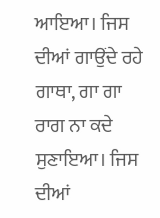ਆਇਆ। ਜਿਸ ਦੀਆਂ ਗਾਉਂਦੇ ਰਹੇ ਗਾਥਾ, ਗਾ ਗਾ ਰਾਗ ਨਾ ਕਦੇ ਸੁਣਾਇਆ। ਜਿਸ ਦੀਆਂ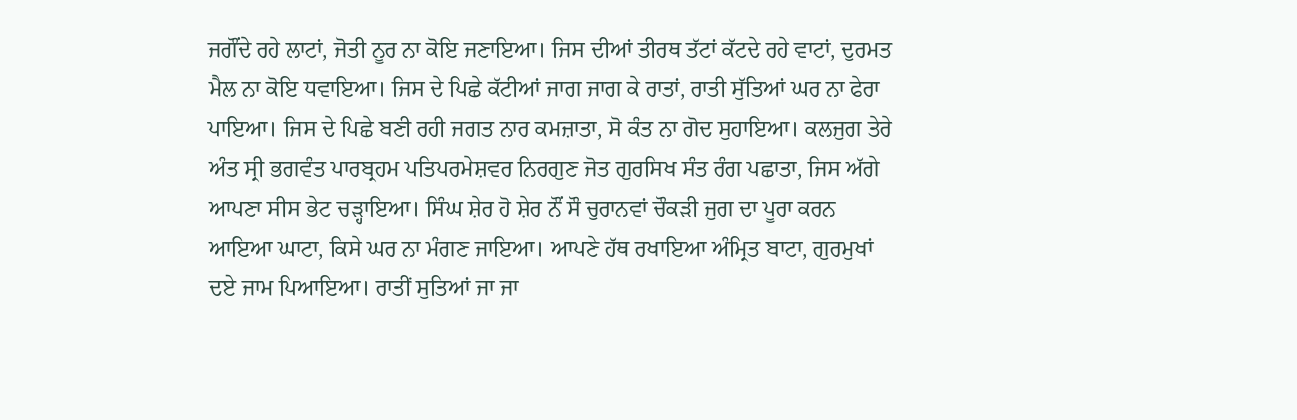ਜਗੌਂਦੇ ਰਹੇ ਲਾਟਾਂ, ਜੋਤੀ ਨੂਰ ਨਾ ਕੋਇ ਜਣਾਇਆ। ਜਿਸ ਦੀਆਂ ਤੀਰਥ ਤੱਟਾਂ ਕੱਟਦੇ ਰਹੇ ਵਾਟਾਂ, ਦੁਰਮਤ ਮੈਲ ਨਾ ਕੋਇ ਧਵਾਇਆ। ਜਿਸ ਦੇ ਪਿਛੇ ਕੱਟੀਆਂ ਜਾਗ ਜਾਗ ਕੇ ਰਾਤਾਂ, ਰਾਤੀ ਸੁੱਤਿਆਂ ਘਰ ਨਾ ਫੇਰਾ ਪਾਇਆ। ਜਿਸ ਦੇ ਪਿਛੇ ਬਣੀ ਰਹੀ ਜਗਤ ਨਾਰ ਕਮਜ਼ਾਤਾ, ਸੋ ਕੰਤ ਨਾ ਗੋਦ ਸੁਹਾਇਆ। ਕਲਜੁਗ ਤੇਰੇ ਅੰਤ ਸ੍ਰੀ ਭਗਵੰਤ ਪਾਰਬ੍ਰਹਮ ਪਤਿਪਰਮੇਸ਼ਵਰ ਨਿਰਗੁਣ ਜੋਤ ਗੁਰਸਿਖ ਸੰਤ ਰੰਗ ਪਛਾਤਾ, ਜਿਸ ਅੱਗੇ ਆਪਣਾ ਸੀਸ ਭੇਟ ਚੜ੍ਹਾਇਆ। ਸਿੰਘ ਸ਼ੇਰ ਹੋ ਸ਼ੇਰ ਨੌਂ ਸੌ ਚੁਰਾਨਵਾਂ ਚੌਕੜੀ ਜੁਗ ਦਾ ਪੂਰਾ ਕਰਨ ਆਇਆ ਘਾਟਾ, ਕਿਸੇ ਘਰ ਨਾ ਮੰਗਣ ਜਾਇਆ। ਆਪਣੇ ਹੱਥ ਰਖਾਇਆ ਅੰਮ੍ਰਿਤ ਬਾਟਾ, ਗੁਰਮੁਖਾਂ ਦਏ ਜਾਮ ਪਿਆਇਆ। ਰਾਤੀਂ ਸੁਤਿਆਂ ਜਾ ਜਾ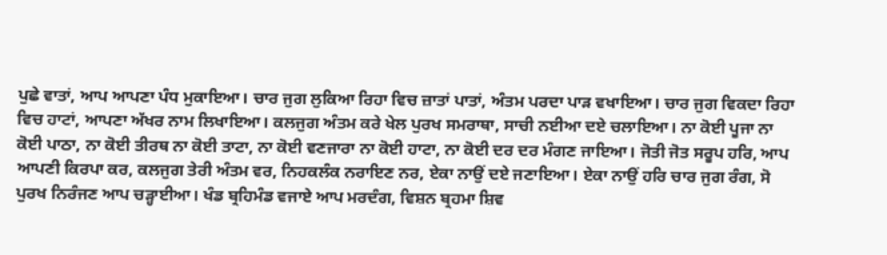ਪੁਛੇ ਵਾਤਾਂ, ਆਪ ਆਪਣਾ ਪੰਧ ਮੁਕਾਇਆ। ਚਾਰ ਜੁਗ ਲੁਕਿਆ ਰਿਹਾ ਵਿਚ ਜ਼ਾਤਾਂ ਪਾਤਾਂ, ਅੰਤਮ ਪਰਦਾ ਪਾੜ ਵਖਾਇਆ। ਚਾਰ ਜੁਗ ਵਿਕਦਾ ਰਿਹਾ ਵਿਚ ਹਾਟਾਂ, ਆਪਣਾ ਅੱਖਰ ਨਾਮ ਲਿਖਾਇਆ। ਕਲਜੁਗ ਅੰਤਮ ਕਰੇ ਖੇਲ ਪੁਰਖ ਸਮਰਾਥਾ, ਸਾਚੀ ਨਈਆ ਦਏ ਚਲਾਇਆ। ਨਾ ਕੋਈ ਪੂਜਾ ਨਾ ਕੋਈ ਪਾਠਾ, ਨਾ ਕੋਈ ਤੀਰਥ ਨਾ ਕੋਈ ਤਾਟਾ, ਨਾ ਕੋਈ ਵਣਜਾਰਾ ਨਾ ਕੋਈ ਹਾਟਾ, ਨਾ ਕੋਈ ਦਰ ਦਰ ਮੰਗਣ ਜਾਇਆ। ਜੋਤੀ ਜੋਤ ਸਰੂਪ ਹਰਿ, ਆਪ ਆਪਣੀ ਕਿਰਪਾ ਕਰ, ਕਲਜੁਗ ਤੇਰੀ ਅੰਤਮ ਵਰ, ਨਿਹਕਲੰਕ ਨਰਾਇਣ ਨਰ, ਏਕਾ ਨਾਉਂ ਦਏ ਜਣਾਇਆ। ਏਕਾ ਨਾਉਂ ਹਰਿ ਚਾਰ ਜੁਗ ਰੰਗ, ਸੋ ਪੁਰਖ ਨਿਰੰਜਣ ਆਪ ਚੜ੍ਹਾਈਆ। ਖੰਡ ਬ੍ਰਹਿਮੰਡ ਵਜਾਏ ਆਪ ਮਰਦੰਗ, ਵਿਸ਼ਨ ਬ੍ਰਹਮਾ ਸ਼ਿਵ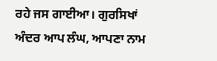ਰਹੇ ਜਸ ਗਾਈਆ। ਗੁਰਸਿਖਾਂ ਅੰਦਰ ਆਪ ਲੰਘ, ਆਪਣਾ ਨਾਮ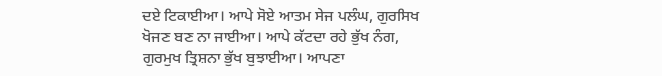ਦਏ ਟਿਕਾਈਆ। ਆਪੇ ਸੋਏ ਆਤਮ ਸੇਜ ਪਲੰਘ, ਗੁਰਸਿਖ ਖੋਜਣ ਬਣ ਨਾ ਜਾਈਆ। ਆਪੇ ਕੱਟਦਾ ਰਹੇ ਭੁੱਖ ਨੰਗ, ਗੁਰਮੁਖ ਤ੍ਰਿਸ਼ਨਾ ਭੁੱਖ ਬੁਝਾਈਆ। ਆਪਣਾ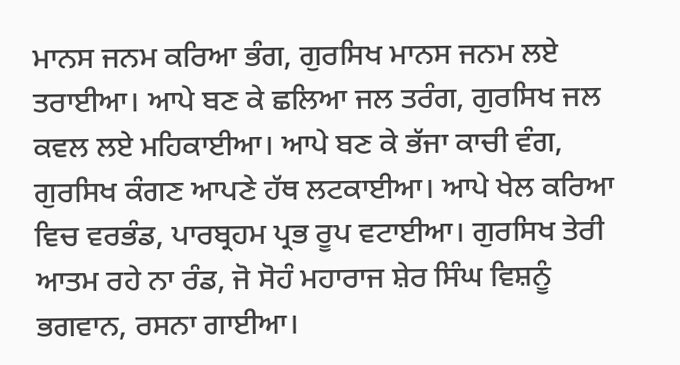ਮਾਨਸ ਜਨਮ ਕਰਿਆ ਭੰਗ, ਗੁਰਸਿਖ ਮਾਨਸ ਜਨਮ ਲਏ ਤਰਾਈਆ। ਆਪੇ ਬਣ ਕੇ ਛਲਿਆ ਜਲ ਤਰੰਗ, ਗੁਰਸਿਖ ਜਲ ਕਵਲ ਲਏ ਮਹਿਕਾਈਆ। ਆਪੇ ਬਣ ਕੇ ਭੱਜਾ ਕਾਚੀ ਵੰਗ, ਗੁਰਸਿਖ ਕੰਗਣ ਆਪਣੇ ਹੱਥ ਲਟਕਾਈਆ। ਆਪੇ ਖੇਲ ਕਰਿਆ ਵਿਚ ਵਰਭੰਡ, ਪਾਰਬ੍ਰਹਮ ਪ੍ਰਭ ਰੂਪ ਵਟਾਈਆ। ਗੁਰਸਿਖ ਤੇਰੀ ਆਤਮ ਰਹੇ ਨਾ ਰੰਡ, ਜੋ ਸੋਹੰ ਮਹਾਰਾਜ ਸ਼ੇਰ ਸਿੰਘ ਵਿਸ਼ਨੂੰ ਭਗਵਾਨ, ਰਸਨਾ ਗਾਈਆ।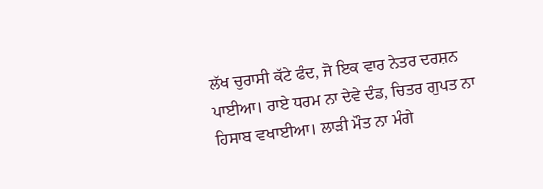ਲੱਖ ਚੁਰਾਸੀ ਕੱਟੇ ਫੰਦ, ਜੋ ਇਕ ਵਾਰ ਨੇਤਰ ਦਰਸ਼ਨ ਪਾਈਆ। ਰਾਏ ਧਰਮ ਨਾ ਦੇਵੇ ਦੰਡ, ਚਿਤਰ ਗੁਪਤ ਨਾ ਹਿਸਾਬ ਵਖਾਈਆ। ਲਾੜੀ ਮੌਤ ਨਾ ਮੰਗੇ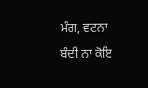ਮੰਗ, ਵਟਨਾ ਬੰਦੀ ਨਾ ਕੋਇ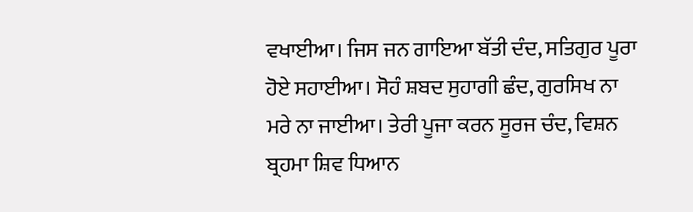ਵਖਾਈਆ। ਜਿਸ ਜਨ ਗਾਇਆ ਬੱਤੀ ਦੰਦ, ਸਤਿਗੁਰ ਪੂਰਾ ਹੋਏ ਸਹਾਈਆ। ਸੋਹੰ ਸ਼ਬਦ ਸੁਹਾਗੀ ਛੰਦ, ਗੁਰਸਿਖ ਨਾ ਮਰੇ ਨਾ ਜਾਈਆ। ਤੇਰੀ ਪੂਜਾ ਕਰਨ ਸੂਰਜ ਚੰਦ, ਵਿਸ਼ਨ ਬ੍ਰਹਮਾ ਸ਼ਿਵ ਧਿਆਨ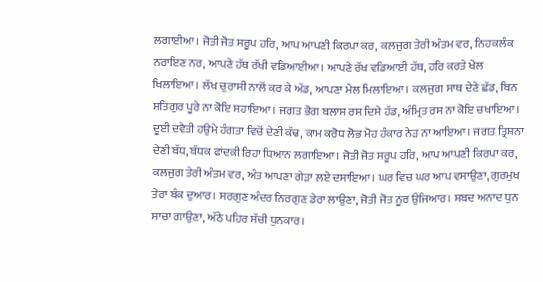ਲਗਾਈਆ। ਜੋਤੀ ਜੋਤ ਸਰੂਪ ਹਰਿ, ਆਪ ਆਪਣੀ ਕਿਰਪਾ ਕਰ, ਕਲਜੁਗ ਤੇਰੀ ਅੰਤਮ ਵਰ, ਨਿਹਕਲੰਕ ਨਰਾਇਣ ਨਰ, ਆਪਣੇ ਹੱਥ ਰੱਖੀ ਵਡਿਆਈਆ। ਆਪਣੇ ਰੱਖ ਵਡਿਆਈ ਹੱਥ, ਹਰਿ ਕਰਤੇ ਖੇਲ ਖਿਲਾਇਆ। ਲੱਖ ਚੁਰਾਸੀ ਨਾਲੋਂ ਕਰ ਕੇ ਅੱਡ, ਆਪਣਾ ਮੇਲ ਮਿਲਾਇਆ। ਕਲਜੁਗ ਸਾਥ ਦੇਣੇ ਛੱਡ, ਬਿਨ ਸਤਿਗੁਰ ਪੂਰੇ ਨਾ ਕੋਇ ਸਹਾਇਆ। ਜਗਤ ਭੋਗ ਬਲਾਸ ਰਸ ਦਿਸੇ ਹੱਡ, ਅੰਮ੍ਰਿਤ ਰਸ ਨਾ ਕੋਇ ਚਖਾਇਆ। ਦੂਈ ਦਵੈਤੀ ਹਉਮੇ ਹੰਗਤਾ ਵਿਚੋਂ ਦੇਣੀ ਕੱਢ, ਕਾਮ ਕਰੋਧ ਲੋਭ ਮੋਹ ਹੰਕਾਰ ਨੇੜ ਨਾ ਆਇਆ। ਜਗਤ ਤ੍ਰਿਸ਼ਨਾ ਦੇਣੀ ਬੱਧ, ਬੱਧਕ ਫਾਂਦਕੀ ਰਿਹਾ ਧਿਆਨ ਲਗਾਇਆ। ਜੋਤੀ ਜੋਤ ਸਰੂਪ ਹਰਿ, ਆਪ ਆਪਣੀ ਕਿਰਪਾ ਕਰ, ਕਲਜੁਗ ਤੇਰੀ ਅੰਤਮ ਵਰ, ਅੰਤ ਆਪਣਾ ਗੇੜਾ ਲਏ ਦਸਾਇਆ। ਘਰ ਵਿਚ ਘਰ ਆਪ ਵਸਾਉਣਾ, ਗੁਰਮੁਖ ਤੇਰਾ ਬੰਕ ਦੁਆਰ। ਸਰਗੁਣ ਅੰਦਰ ਨਿਰਗੁਣ ਡੇਰਾ ਲਾਉਣਾ, ਜੋਤੀ ਜੋਤ ਨੂਰ ਉਜਿਆਰ। ਸ਼ਬਦ ਅਨਾਦ ਧੁਨ ਸਾਚਾ ਗਾਉਣਾ, ਅੱਠੇ ਪਹਿਰ ਸੱਚੀ ਧੁਨਕਾਰ।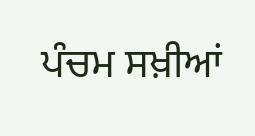ਪੰਚਮ ਸਖ਼ੀਆਂ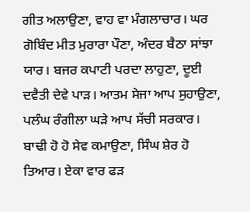ਗੀਤ ਅਲਾਉਣਾ, ਵਾਹ ਵਾ ਮੰਗਲਾਚਾਰ। ਘਰ ਗੋਬਿੰਦ ਮੀਤ ਮੁਰਾਰਾ ਪੌਣਾ, ਅੰਦਰ ਬੈਠਾ ਸਾਂਝਾ ਯਾਰ। ਬਜਰ ਕਪਾਟੀ ਪਰਦਾ ਲਾਹੁਣਾ, ਦੂਈ ਦਵੈਤੀ ਦੇਵੇ ਪਾੜ। ਆਤਮ ਸੇਜਾ ਆਪ ਸੁਹਾਉਣਾ, ਪਲੰਘ ਰੰਗੀਲਾ ਘੜੇ ਆਪ ਸੱਚੀ ਸਰਕਾਰ। ਬਾਢੀ ਹੋ ਹੋ ਸੇਵ ਕਮਾਉਣਾ, ਸਿੰਘ ਸ਼ੇਰ ਹੋ ਤਿਆਰ। ਏਕਾ ਵਾਰ ਫੜ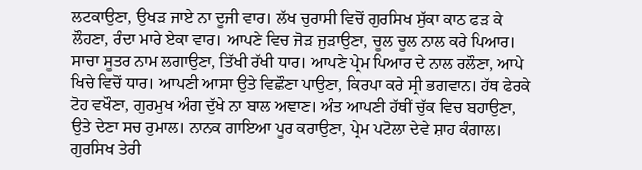ਲਟਕਾਉਣਾ, ਉਖੜ ਜਾਏ ਨਾ ਦੂਜੀ ਵਾਰ। ਲੱਖ ਚੁਰਾਸੀ ਵਿਚੋਂ ਗੁਰਸਿਖ ਸੁੱਕਾ ਕਾਠ ਫੜ ਕੇ ਲੌਹਣਾ, ਰੰਦਾ ਮਾਰੇ ਏਕਾ ਵਾਰ। ਆਪਣੇ ਵਿਚ ਜੋੜ ਜੁੜਾਉਣਾ, ਚੂਲ ਚੂਲ ਨਾਲ ਕਰੇ ਪਿਆਰ। ਸਾਚਾ ਸੂਤਰ ਨਾਮ ਲਗਾਉਣਾ, ਤਿੱਖੀ ਰੱਖੀ ਧਾਰ। ਆਪਣੇ ਪ੍ਰੇਮ ਪਿਆਰ ਦੇ ਨਾਲ ਰਲੌਣਾ, ਆਪੇ ਖਿਚੇ ਵਿਚੋਂ ਧਾਰ। ਆਪਣੀ ਆਸਾ ਉਤੇ ਵਿਛੌਣਾ ਪਾਉਣਾ, ਕਿਰਪਾ ਕਰੇ ਸ੍ਰੀ ਭਗਵਾਨ। ਹੱਥ ਫੇਰਕੇ ਟੋਹ ਵਖੌਣਾ, ਗੁਰਮੁਖ ਅੰਗ ਦੁੱਖੇ ਨਾ ਬਾਲ ਅਞਾਣ। ਅੰਤ ਆਪਣੀ ਹੱਥੀਂ ਚੁੱਕ ਵਿਚ ਬਹਾਉਣਾ, ਉਤੇ ਦੇਣਾ ਸਚ ਰੁਮਾਲ। ਨਾਨਕ ਗਾਇਆ ਪੂਰ ਕਰਾਉਣਾ, ਪ੍ਰੇਮ ਪਟੋਲਾ ਦੇਵੇ ਸ਼ਾਹ ਕੰਗਾਲ। ਗੁਰਸਿਖ ਤੇਰੀ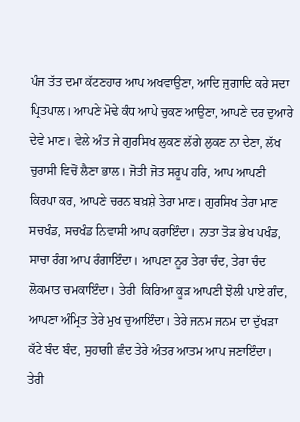ਪੰਜ ਤੱਤ ਦਮਾ ਕੱਟਣਹਾਰ ਆਪ ਅਖਵਾਉਣਾ, ਆਦਿ ਜੁਗਾਦਿ ਕਰੇ ਸਦਾ ਪ੍ਰਿਤਪਾਲ। ਆਪਣੇ ਮੋਢੇ ਕੰਧ ਆਪੇ ਚੁਕਣ ਆਉਣਾ, ਆਪਣੇ ਦਰ ਦੁਆਰੇ ਦੇਵੇ ਮਾਣ। ਵੇਲੇ ਅੰਤ ਜੇ ਗੁਰਸਿਖ ਲੁਕਣ ਲੱਗੇ ਲੁਕਣ ਨਾ ਦੇਣਾ, ਲੱਖ ਚੁਰਾਸੀ ਵਿਚੋਂ ਲੈਣਾ ਭਾਲ। ਜੋਤੀ ਜੋਤ ਸਰੂਪ ਹਰਿ, ਆਪ ਆਪਣੀ ਕਿਰਪਾ ਕਰ, ਆਪਣੇ ਚਰਨ ਬਖ਼ਸ਼ੇ ਤੇਰਾ ਮਾਣ। ਗੁਰਸਿਖ ਤੇਰਾ ਮਾਣ ਸਚਖੰਡ, ਸਚਖੰਡ ਨਿਵਾਸੀ ਆਪ ਕਰਾਇੰਦਾ। ਨਾਤਾ ਤੋੜ ਭੇਖ ਪਖੰਡ, ਸਾਚਾ ਰੰਗ ਆਪ ਰੰਗਾਇੰਦਾ। ਆਪਣਾ ਨੂਰ ਤੇਰਾ ਚੰਦ, ਤੇਰਾ ਚੰਦ ਲੋਕਮਾਤ ਚਮਕਾਇੰਦਾ। ਤੇਰੀ  ਕਿਰਿਆ ਕੂੜ ਆਪਣੀ ਝੋਲੀ ਪਾਏ ਗੰਦ, ਆਪਣਾ ਅੰਮ੍ਰਿਤ ਤੇਰੇ ਮੁਖ ਚੁਆਇੰਦਾ। ਤੇਰੇ ਜਨਮ ਜਨਮ ਦਾ ਦੁੱਖੜਾ ਕੱਟੇ ਬੰਦ ਬੰਦ, ਸੁਹਾਗੀ ਛੰਦ ਤੇਰੇ ਅੰਤਰ ਆਤਮ ਆਪ ਜਣਾਇੰਦਾ। ਤੇਰੀ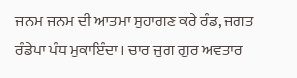ਜਨਮ ਜਨਮ ਦੀ ਆਤਮਾ ਸੁਹਾਗਣ ਕਰੇ ਰੰਡ, ਜਗਤ ਰੰਡੇਪਾ ਪੰਧ ਮੁਕਾਇੰਦਾ। ਚਾਰ ਜੁਗ ਗੁਰ ਅਵਤਾਰ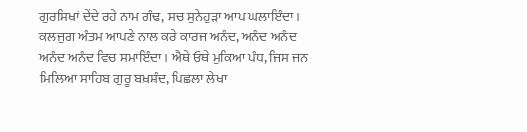ਗੁਰਸਿਖਾਂ ਦੇਂਦੇ ਰਹੇ ਨਾਮ ਗੰਢ, ਸਚ ਸੁਨੇਹੁੜਾ ਆਪ ਘਲਾਇੰਦਾ। ਕਲਜੁਗ ਅੰਤਮ ਆਪਣੇ ਨਾਲ ਕਰੇ ਕਾਰਜ ਅਨੰਦ, ਅਨੰਦ ਅਨੰਦ ਅਨੰਦ ਅਨੰਦ ਵਿਚ ਸਮਾਇੰਦਾ। ਐਥੇ ਓਥੇ ਮੁਕਿਆ ਪੰਧ, ਜਿਸ ਜਨ ਮਿਲਿਆ ਸਾਹਿਬ ਗੁਰੂ ਬਖ਼ਸ਼ੰਦ, ਪਿਛਲਾ ਲੇਖਾ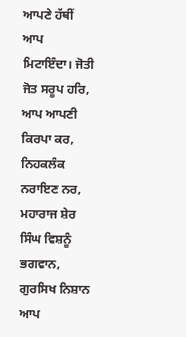ਆਪਣੇ ਹੱਥੀਂ ਆਪ ਮਿਟਾਇੰਦਾ। ਜੋਤੀ ਜੋਤ ਸਰੂਪ ਹਰਿ, ਆਪ ਆਪਣੀ ਕਿਰਪਾ ਕਰ, ਨਿਹਕਲੰਕ ਨਰਾਇਣ ਨਰ, ਮਹਾਰਾਜ ਸ਼ੇਰ ਸਿੰਘ ਵਿਸ਼ਨੂੰ ਭਗਵਾਨ, ਗੁਰਸਿਖ ਨਿਸ਼ਾਨ ਆਪ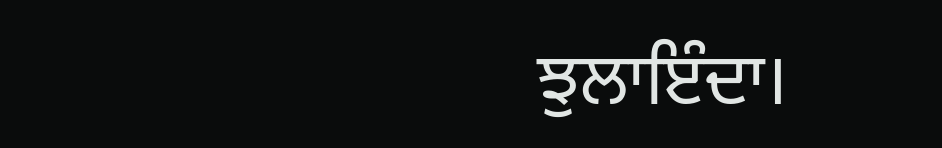ਝੁਲਾਇੰਦਾ।